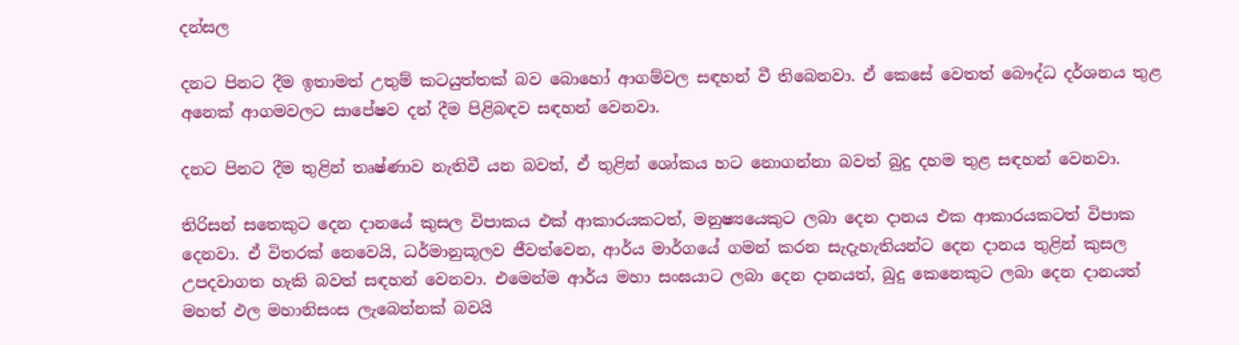දන්සල

දනට පිනට දීම ඉතාමත් උතුම් කටයුත්තක් බව බොහෝ ආගම්වල සඳහන් වී තිබෙනවා. ඒ කෙසේ වෙතත් බෞද්ධ දර්ශනය තුළ අනෙක් ආගමවලට සාපේෂව දන් දීම පිළිබඳව සඳහන් වෙනවා.

දනට පිනට දීම තුළින් තෘෂ්ණාව නැතිවී යන බවත්, ඒ තුළින් ශෝකය හට නොගන්නා බවත් බුදු දහම තුළ සඳහන් වෙනවා.

තිරිසන් සතෙකුට දෙන දානයේ කුසල විපාකය එක් ආකාරයකටත්, මනුෂ්‍යයෙකුට ලබා දෙන දානය එක ආකාරයකටත් විපාක දෙනවා. ඒ විතරක් නෙවෙයි, ධර්මානුකූලව ජීවත්වෙන, ආර්ය මාර්ගයේ ගමන් කරන සැදැහැතියන්ට දෙන දානය තුළින් කුසල උපදවාගත හැකි බවත් සඳහන් වෙනවා. එමෙන්ම ආර්ය මහා සංඝයාට ලබා දෙන දානයත්, බුදු කෙනෙකුට ලබා දෙන දානයත් මහත් ඵල මහානිසංස ලැබෙන්නක් බවයි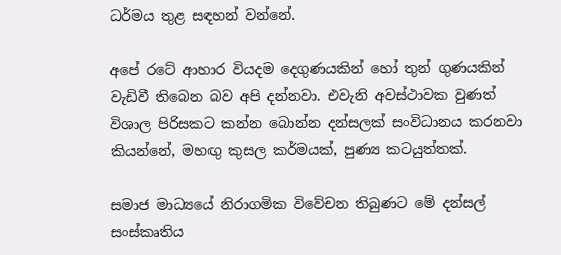ධර්මය තුළ සඳහන් වන්නේ.

අපේ රටේ ආහාර වියදම දෙගුණයකින් හෝ තුන් ගුණයකින් වැඩිවී තිබෙන බව අපි දන්නවා. එවැනි අවස්ථාවක වුණත් විශාල පිරිසකට කන්න බොන්න දන්සලක් සංවිධානය කරනවා කියන්නේ, මහඟු කුසල කර්මයක්, පුණ්‍ය කටයුත්තක්.

සමාජ මාධ්‍යයේ නිරාගමික විවේචන තිබුණට මේ දන්සල් සංස්කෘතිය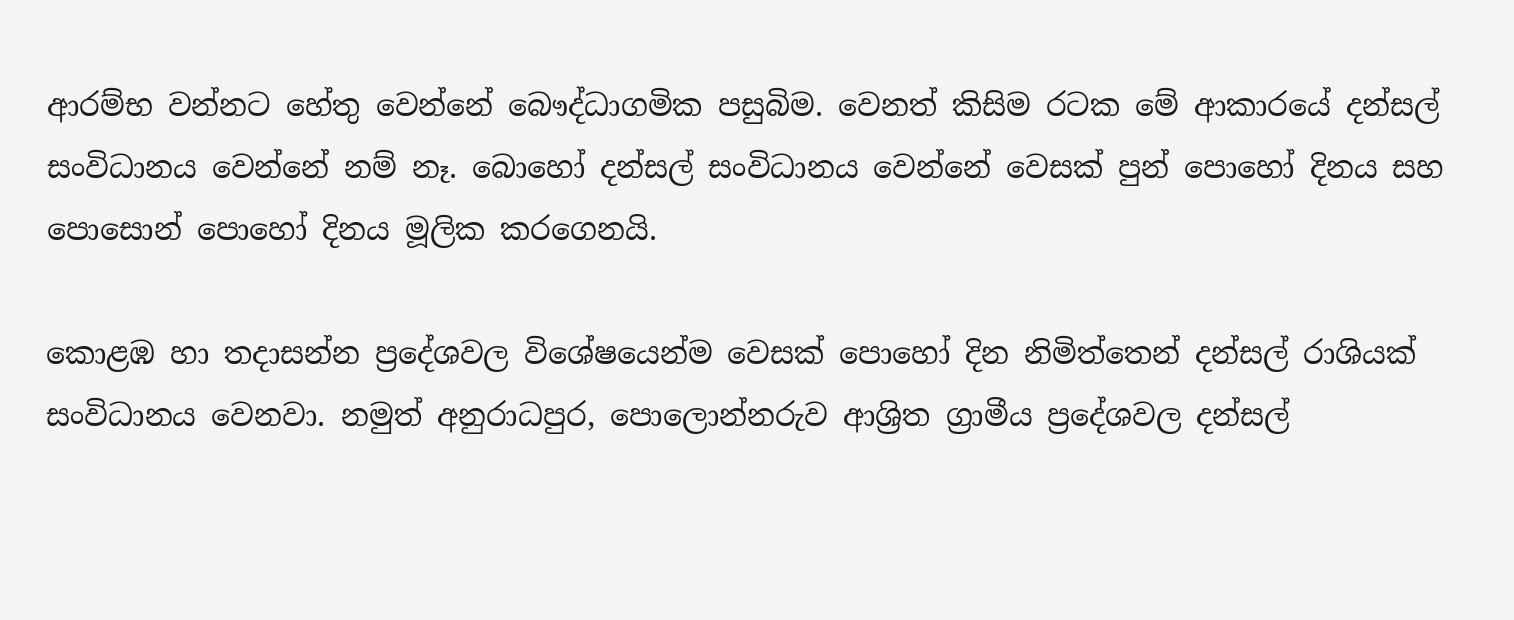ආරම්භ වන්නට හේතු වෙන්නේ බෞද්ධාගමික පසුබිම. වෙනත් කිසිම රටක මේ ආකාරයේ දන්සල් සංවිධානය වෙන්නේ නම් නෑ. බොහෝ දන්සල් සංවිධානය වෙන්නේ වෙසක් පුන් පොහෝ දිනය සහ පොසොන් පොහෝ දිනය මූලික කරගෙනයි.

කොළඹ හා තදාසන්න ප්‍රදේශවල විශේෂයෙන්ම වෙසක් පොහෝ දින නිමිත්තෙන් දන්සල් රාශියක් සංවිධානය වෙනවා. නමුත් අනුරාධපුර, පොලොන්නරුව ආශ්‍රිත ග්‍රාමීය ප්‍රදේශවල දන්සල්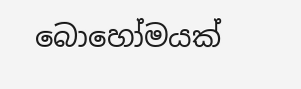බොහෝමයක්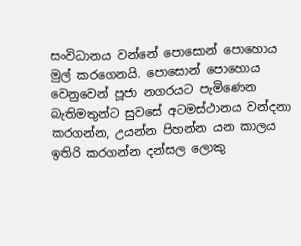සංවිධානය වන්නේ පොසොන් පොහොය මුල් කරගෙනයි. පොසොන් පොහොය වෙනුවෙන් පූජා නගරයට පැමිණෙන බැතිමතුන්ට සුවසේ අටමස්ථානය වන්දනා කරගන්න, උයන්න පිහන්න යන කාලය ඉතිරි කරගන්න දන්සල ලොකු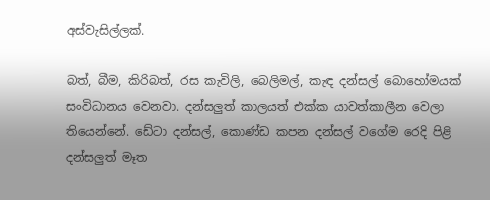අස්වැසිල්ලක්.

බත්, බීම, කිරිබත්, රස කැවිලි, බෙලිමල්, කැඳ දන්සල් බොහෝමයක් සංවිධානය වෙනවා. දන්සලුත් කාලයත් එක්ක යාවත්කාලීන වෙලා තියෙන්නේ. ඩේටා දන්සල්, කොණ්ඩ කපන දන්සල් වගේම රෙදි පිළි දන්සලුත් මෑත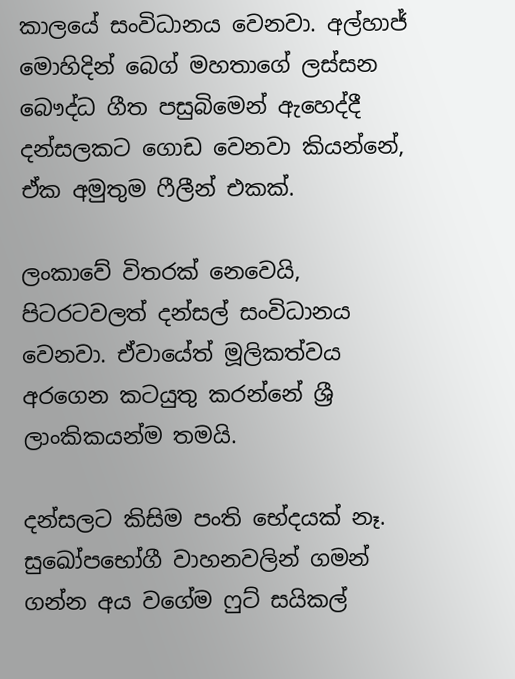කාලයේ සංවිධානය වෙනවා. අල්හාජ් මොහිදින් බෙග් මහතාගේ ලස්සන බෞද්ධ ගීත පසුබිමෙන් ඇහෙද්දී දන්සලකට ගොඩ වෙනවා කියන්නේ, ඒක අමුතුම ෆීලීන් එකක්.

ලංකාවේ විතරක් නෙවෙයි, පිටරටවලත් දන්සල් සංවිධානය වෙනවා. ඒවායේත් මූලිකත්වය අරගෙන කටයුතු කරන්නේ ශ්‍රී ලාංකිකයන්ම තමයි.

දන්සලට කිසිම පංති භේදයක් නෑ. සුඛෝපභෝගී වාහනවලින් ගමන් ගන්න අය වගේම ෆුට් සයිකල්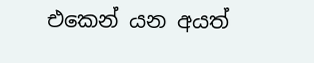එකෙන් යන අයත්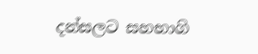දන්සලට සහභාගි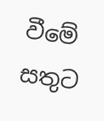වීමේ සතුට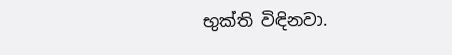භුක්ති විඳිනවා.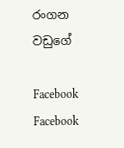රංගන වඩුගේ

Facebook
Facebook